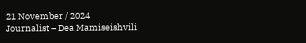21 November / 2024
Journalist – Dea Mamiseishvili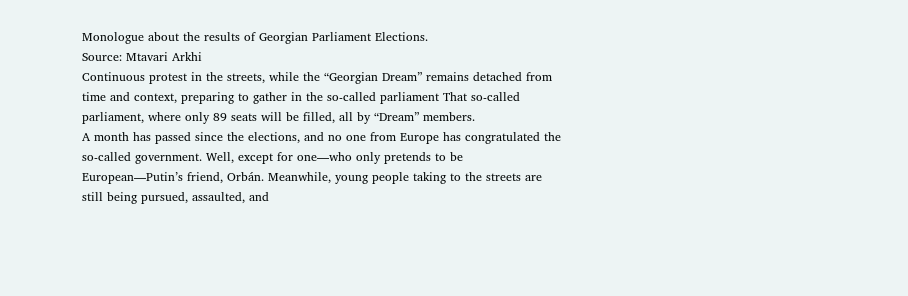Monologue about the results of Georgian Parliament Elections.
Source: Mtavari Arkhi
Continuous protest in the streets, while the “Georgian Dream” remains detached from time and context, preparing to gather in the so-called parliament That so-called parliament, where only 89 seats will be filled, all by “Dream” members.
A month has passed since the elections, and no one from Europe has congratulated the so-called government. Well, except for one—who only pretends to be European—Putin’s friend, Orbán. Meanwhile, young people taking to the streets are still being pursued, assaulted, and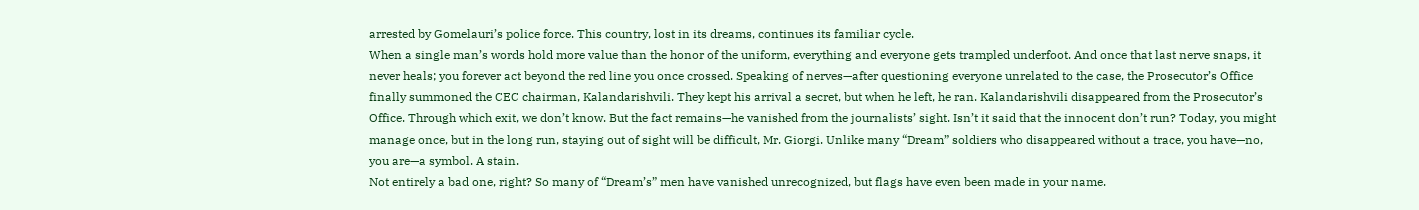arrested by Gomelauri’s police force. This country, lost in its dreams, continues its familiar cycle.
When a single man’s words hold more value than the honor of the uniform, everything and everyone gets trampled underfoot. And once that last nerve snaps, it never heals; you forever act beyond the red line you once crossed. Speaking of nerves—after questioning everyone unrelated to the case, the Prosecutor’s Office finally summoned the CEC chairman, Kalandarishvili. They kept his arrival a secret, but when he left, he ran. Kalandarishvili disappeared from the Prosecutor’s Office. Through which exit, we don’t know. But the fact remains—he vanished from the journalists’ sight. Isn’t it said that the innocent don’t run? Today, you might manage once, but in the long run, staying out of sight will be difficult, Mr. Giorgi. Unlike many “Dream” soldiers who disappeared without a trace, you have—no, you are—a symbol. A stain.
Not entirely a bad one, right? So many of “Dream’s” men have vanished unrecognized, but flags have even been made in your name.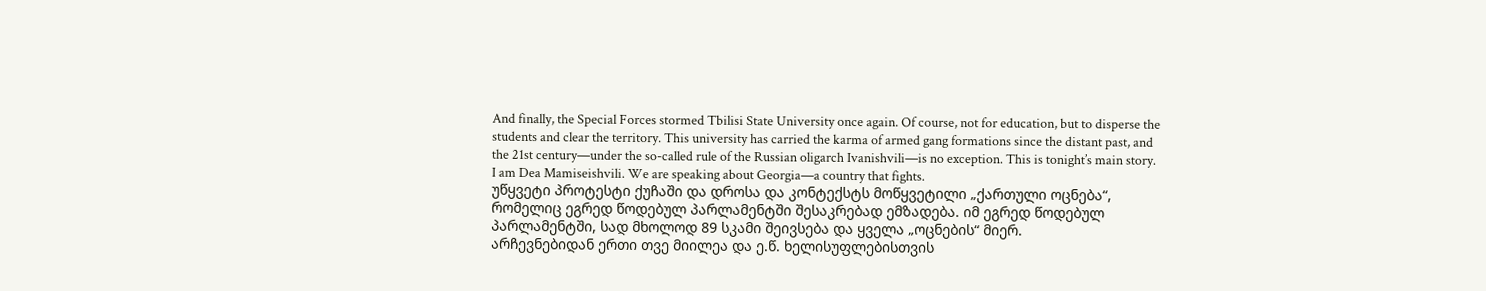And finally, the Special Forces stormed Tbilisi State University once again. Of course, not for education, but to disperse the students and clear the territory. This university has carried the karma of armed gang formations since the distant past, and the 21st century—under the so-called rule of the Russian oligarch Ivanishvili—is no exception. This is tonight’s main story.
I am Dea Mamiseishvili. We are speaking about Georgia—a country that fights.
უწყვეტი პროტესტი ქუჩაში და დროსა და კონტექსტს მოწყვეტილი „ქართული ოცნება“, რომელიც ეგრედ წოდებულ პარლამენტში შესაკრებად ემზადება. იმ ეგრედ წოდებულ პარლამენტში, სად მხოლოდ 89 სკამი შეივსება და ყველა „ოცნების“ მიერ.
არჩევნებიდან ერთი თვე მიილეა და ე.წ. ხელისუფლებისთვის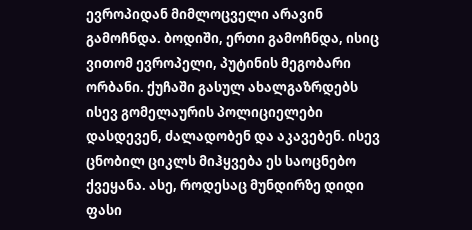ევროპიდან მიმლოცველი არავინ გამოჩნდა. ბოდიში, ერთი გამოჩნდა, ისიც ვითომ ევროპელი, პუტინის მეგობარი ორბანი. ქუჩაში გასულ ახალგაზრდებს ისევ გომელაურის პოლიციელები დასდევენ, ძალადობენ და აკავებენ. ისევ ცნობილ ციკლს მიჰყვება ეს საოცნებო ქვეყანა. ასე, როდესაც მუნდირზე დიდი ფასი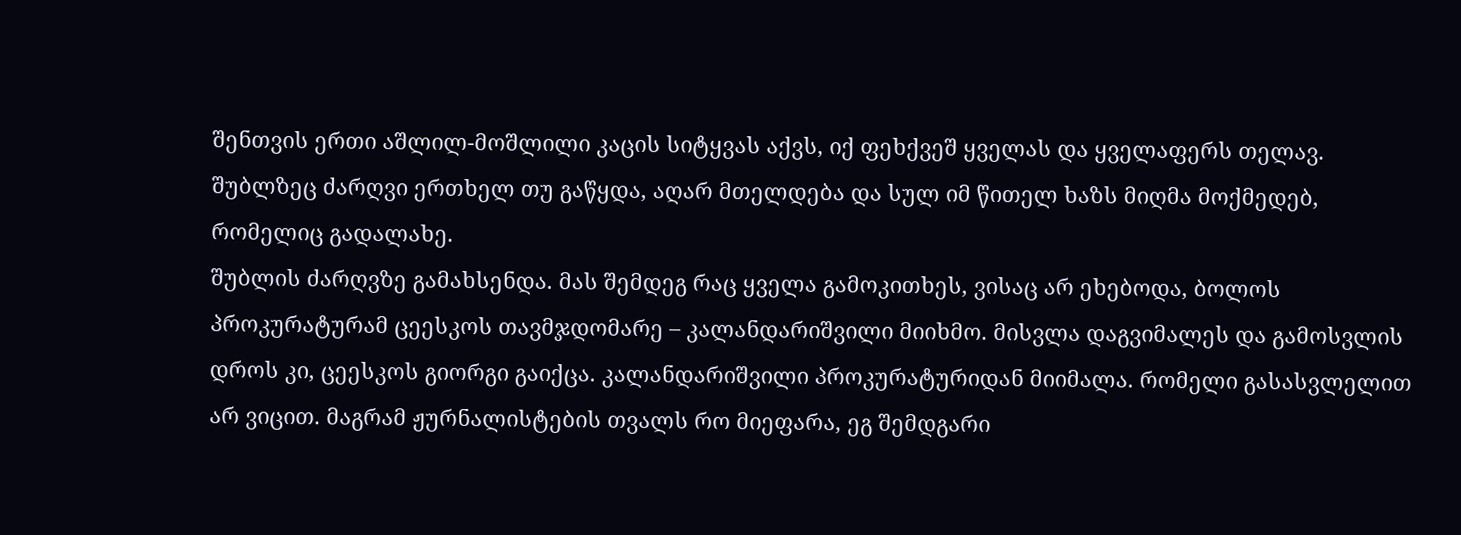შენთვის ერთი აშლილ-მოშლილი კაცის სიტყვას აქვს, იქ ფეხქვეშ ყველას და ყველაფერს თელავ. შუბლზეც ძარღვი ერთხელ თუ გაწყდა, აღარ მთელდება და სულ იმ წითელ ხაზს მიღმა მოქმედებ, რომელიც გადალახე.
შუბლის ძარღვზე გამახსენდა. მას შემდეგ რაც ყველა გამოკითხეს, ვისაც არ ეხებოდა, ბოლოს პროკურატურამ ცეესკოს თავმჯდომარე – კალანდარიშვილი მიიხმო. მისვლა დაგვიმალეს და გამოსვლის დროს კი, ცეესკოს გიორგი გაიქცა. კალანდარიშვილი პროკურატურიდან მიიმალა. რომელი გასასვლელით არ ვიცით. მაგრამ ჟურნალისტების თვალს რო მიეფარა, ეგ შემდგარი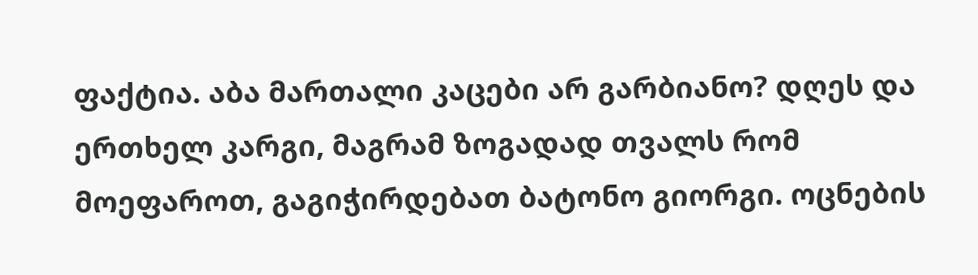ფაქტია. აბა მართალი კაცები არ გარბიანო? დღეს და ერთხელ კარგი, მაგრამ ზოგადად თვალს რომ მოეფაროთ, გაგიჭირდებათ ბატონო გიორგი. ოცნების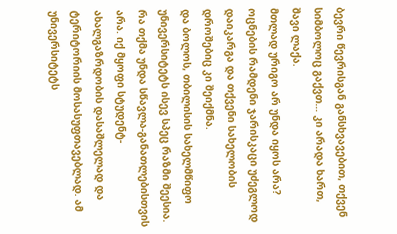ბევრი წევრისგან განსხვავებით, თქვენ სიმბოლოც გაქვთ… კი არადა ხართ, შავი ლაქა.
მთლად ურიგო არ უნდა იყოს არა? ოცნების რამდენი ჯარისკაცი უძეგლოდ დაიკარგა და თქვენი სახელობის დროშებიც კი შეიქმნა.
და ბოლოს, თბილისის სახელმწიფო უნივერსიტეტს ისევ სპეც რაზმი შეესია. რა თქმა უნდა სწავლა-განათლებისთვის არა. იქ მყოფი სტუდენტ-ახალგაზრდობის დასაშლელად და ტერიტორიის მოსასუფთავებლად. ამ უნივერსიტეტს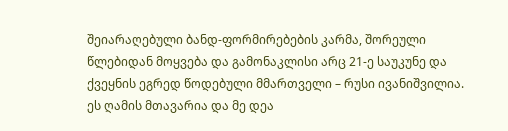შეიარაღებული ბანდ-ფორმირებების კარმა, შორეული წლებიდან მოყვება და გამონაკლისი არც 21-ე საუკუნე და ქვეყნის ეგრედ წოდებული მმართველი – რუსი ივანიშვილია. ეს ღამის მთავარია და მე დეა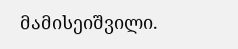მამისეიშვილი.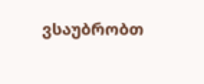ვსაუბრობთ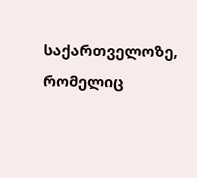საქართველოზე, რომელიც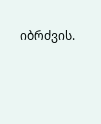იბრძვის.